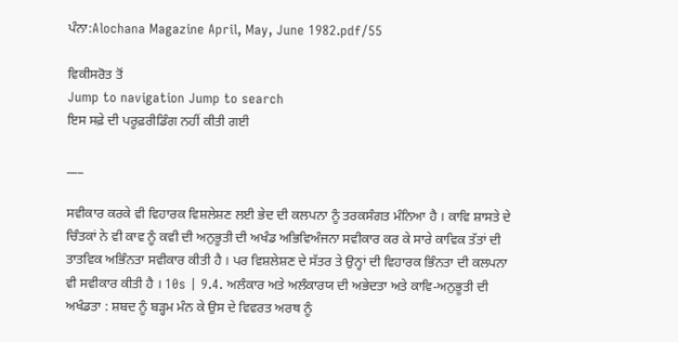ਪੰਨਾ:Alochana Magazine April, May, June 1982.pdf/55

ਵਿਕੀਸਰੋਤ ਤੋਂ
Jump to navigation Jump to search
ਇਸ ਸਫ਼ੇ ਦੀ ਪਰੂਫ਼ਰੀਡਿੰਗ ਨਹੀਂ ਕੀਤੀ ਗਈ

___

ਸਵੀਕਾਰ ਕਰਕੇ ਵੀ ਵਿਹਾਰਕ ਵਿਸ਼ਲੇਸ਼ਣ ਲਈ ਭੇਦ ਦੀ ਕਲਪਨਾ ਨੂੰ ਤਰਕਸੰਗਤ ਮੰਨਿਆ ਹੈ । ਕਾਵਿ ਸ਼ਾਸਤੇ ਦੇ ਚਿੰਤਕਾਂ ਨੇ ਵੀ ਕਾਵ ਨੂੰ ਕਵੀ ਦੀ ਅਨੁਭੂਤੀ ਦੀ ਅਖੰਡ ਅਭਿਵਿਅੰਜਨਾ ਸਵੀਕਾਰ ਕਰ ਕੇ ਸਾਰੇ ਕਾਵਿਕ ਤੱਤਾਂ ਦੀ ਤਾਤਵਿਕ ਅਭਿੰਨਤਾ ਸਵੀਕਾਰ ਕੀਤੀ ਹੈ । ਪਰ ਵਿਸ਼ਲੇਸ਼ਣ ਦੇ ਸੱਤਰ ਤੇ ਉਨ੍ਹਾਂ ਦੀ ਵਿਹਾਰਕ ਭਿੰਨਤਾ ਦੀ ਕਲਪਨਾ ਵੀ ਸਵੀਕਾਰ ਕੀਤੀ ਹੈ । 10s | 9.4. ਅਲੰਕਾਰ ਅਤੇ ਅਲੰਕਾਰਯ ਦੀ ਅਭੇਦਤਾ ਅਤੇ ਕਾਵਿ-ਅਨੁਭੂਤੀ ਦੀ ਅਖੰਡਤਾ : ਸ਼ਬਦ ਨੂੰ ਬੜ੍ਹਮ ਮੰਨ ਕੇ ਉਸ ਦੇ ਵਿਵਰਤ ਅਰਥ ਨੂੰ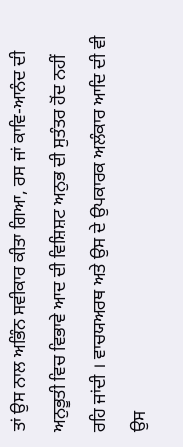ਤਾਂ ਉਸ ਨਾਲ ਅਭਿੰਨ ਸਵੀਕਾਰ ਕੀਤਾ ਗਿਆ, ਰਸ ਜਾਂ ਕਾਵਿ-ਆਨੰਦ ਦੀ ਅਨੁਭੂਤੀ ਵਿਚ ਵਿਭਾਵੇ ਆਦ ਦੀ ਵਿਸ਼ਿਸ਼ਟ ਅਨੁਭ ਦੀ ਸੁਤੰਤਰ ਹੋਂਦ ਨਹੀਂ ਰਹਿ ਜਾਂਦੀ । ਵਾਚਯਅਰਥ ਅਤੇ ਉਸ ਦੇ ਉਪਕਾਰਕ ਅਲੰਕਾਰ ਆਦਿ ਦੀ ਵੀ ਉਸ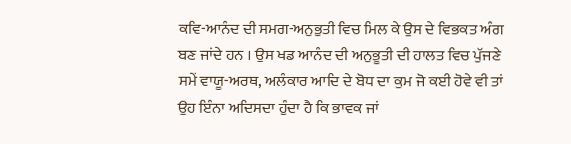ਕਵਿ-ਆਨੰਦ ਦੀ ਸਮਗ-ਅਨੁਭੁਤੀ ਵਿਚ ਮਿਲ ਕੇ ਉਸ ਦੇ ਵਿਭਕਤ ਅੰਗ ਬਣ ਜਾਂਦੇ ਹਨ । ਉਸ ਖਡ ਆਨੰਦ ਦੀ ਅਨੁਭੂਤੀ ਦੀ ਹਾਲਤ ਵਿਚ ਪੁੱਜਣੇ ਸਮੇਂ ਵਾਯੂ-ਅਰਥ, ਅਲੰਕਾਰ ਆਦਿ ਦੇ ਬੋਧ ਦਾ ਕੁਮ ਜੋ ਕਈ ਹੋਵੇ ਵੀ ਤਾਂ ਉਹ ਇੰਨਾ ਅਦਿਸਦਾ ਹੁੰਦਾ ਹੈ ਕਿ ਭਾਵਕ ਜਾਂ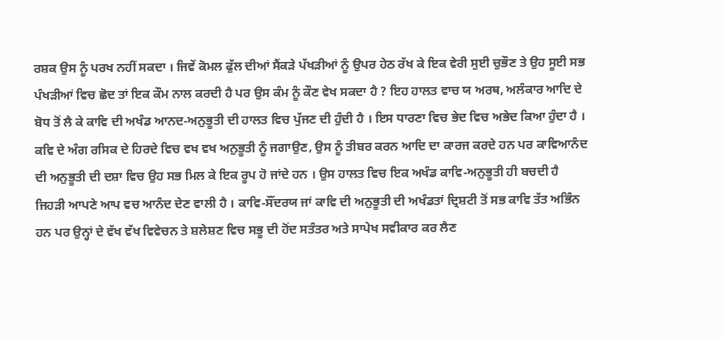ਰਸ਼ਕ ਉਸ ਨੂੰ ਪਰਖ ਨਹੀਂ ਸਕਦਾ । ਜਿਵੇਂ ਕੋਮਲ ਫੁੱਲ ਦੀਆਂ ਸੈਂਕੜੇ ਪੱਖੜੀਆਂ ਨੂੰ ਉਪਰ ਹੇਠ ਰੱਖ ਕੇ ਇਕ ਵੇਰੀ ਸੁਈ ਚੁਭੌਣ ਤੇ ਉਹ ਸੂਈ ਸਭ ਪੰਖੜੀਆਂ ਵਿਚ ਛੋਦ ਤਾਂ ਇਕ ਕੌਮ ਨਾਲ ਕਰਦੀ ਹੈ ਪਰ ਉਸ ਕੰਮ ਨੂੰ ਕੌਣ ਵੇਖ ਸਕਦਾ ਹੈ ? ਇਹ ਹਾਲਤ ਵਾਚ ਯ ਅਰਥ, ਅਲੰਕਾਰ ਆਦਿ ਦੇ ਬੋਧ ਤੋਂ ਲੈ ਕੇ ਕਾਵਿ ਦੀ ਅਖੰਡ ਆਨਦ-ਅਨੁਭੂਤੀ ਦੀ ਹਾਲਤ ਵਿਚ ਪੁੱਜਣ ਦੀ ਹੁੰਦੀ ਹੈ । ਇਸ ਧਾਰਣਾ ਵਿਚ ਭੇਦ ਵਿਚ ਅਭੇਦ ਕਿਆ ਹੁੰਦਾ ਹੈ । ਕਵਿ ਦੇ ਅੰਗ ਰਸਿਕ ਦੇ ਹਿਰਦੇ ਵਿਚ ਵਖ ਵਖ ਅਨੁਭੂਤੀ ਨੂੰ ਜਗਾਉਣ, ਉਸ ਨੂੰ ਤੀਬਰ ਕਰਨ ਆਦਿ ਦਾ ਕਾਰਜ ਕਰਦੇ ਹਨ ਪਰ ਕਾਵਿਆਨੰਦ ਦੀ ਅਨੁਭੂਤੀ ਦੀ ਦਸ਼ਾ ਵਿਚ ਉਹ ਸਭ ਮਿਲ ਕੇ ਇਕ ਰੂਪ ਹੋ ਜਾਂਦੇ ਹਨ । ਉਸ ਹਾਲਤ ਵਿਚ ਇਕ ਅਖੰਡ ਕਾਵਿ-ਅਨੁਭੂਤੀ ਹੀ ਬਚਦੀ ਹੈ ਜਿਹੜੀ ਆਪਣੇ ਆਪ ਵਚ ਆਨੰਦ ਦੇਣ ਵਾਲੀ ਹੈ । ਕਾਵਿ-ਸੌਂਦਰਯ ਜਾਂ ਕਾਵਿ ਦੀ ਅਨੁਭੂਤੀ ਦੀ ਅਖੰਡਤਾਂ ਦ੍ਰਿਸ਼ਟੀ ਤੋਂ ਸਭ ਕਾਵਿ ਤੱਤ ਅਭਿੰਨ ਹਨ ਪਰ ਉਨ੍ਹਾਂ ਦੇ ਵੱਖ ਵੱਖ ਵਿਵੇਚਨ ਤੇ ਸ਼ਲੇਸ਼ਣ ਵਿਚ ਸਭੂ ਦੀ ਹੋਂਦ ਸਤੰਤਰ ਅਤੇ ਸਾਪੇਖ ਸਵੀਕਾਰ ਕਰ ਲੈਣ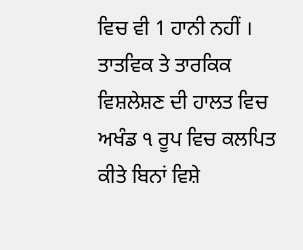ਵਿਚ ਵੀ 1 ਹਾਨੀ ਨਹੀਂ । ਤਾਤਵਿਕ ਤੇ ਤਾਰਕਿਕ ਵਿਸ਼ਲੇਸ਼ਣ ਦੀ ਹਾਲਤ ਵਿਚ ਅਖੰਡ ੧ ਰੂਪ ਵਿਚ ਕਲਪਿਤ ਕੀਤੇ ਬਿਨਾਂ ਵਿਸ਼ੇ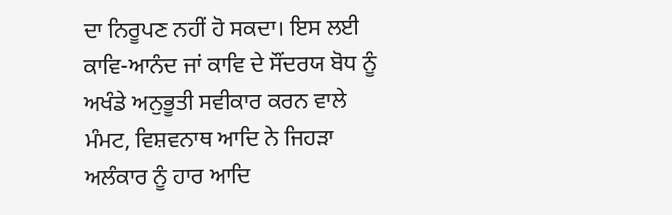ਦਾ ਨਿਰੂਪਣ ਨਹੀਂ ਹੋ ਸਕਦਾ। ਇਸ ਲਈ ਕਾਵਿ-ਆਨੰਦ ਜਾਂ ਕਾਵਿ ਦੇ ਸੌਂਦਰਯ ਬੋਧ ਨੂੰ ਅਖੰਡੇ ਅਨੁਭੂਤੀ ਸਵੀਕਾਰ ਕਰਨ ਵਾਲੇ ਮੰਮਟ, ਵਿਸ਼ਵਨਾਥ ਆਦਿ ਨੇ ਜਿਹੜਾ ਅਲੰਕਾਰ ਨੂੰ ਹਾਰ ਆਦਿ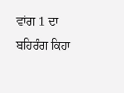ਵਾਂਗ 1 ਦਾ ਬਹਿਰੰਗ ਕਿਹਾ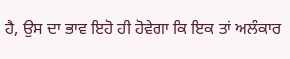ਹੈ, ਉਸ ਦਾ ਭਾਵ ਇਹੋ ਹੀ ਹੋਵੇਗਾ ਕਿ ਇਕ ਤਾਂ ਅਲੰਕਾਰ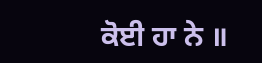ਕੋਈ ਹਾ ਨੇ ॥